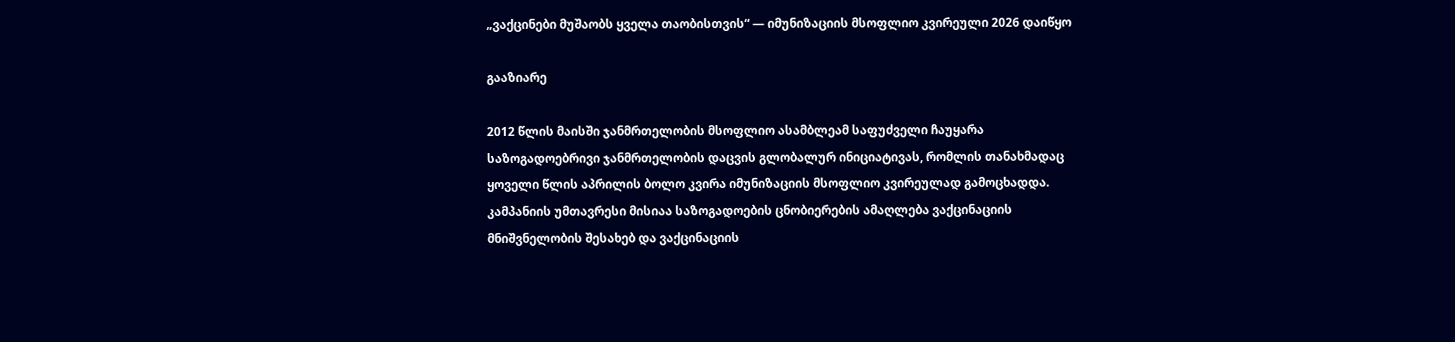„ვაქცინები მუშაობს ყველა თაობისთვის“ — იმუნიზაციის მსოფლიო კვირეული 2026 დაიწყო

გააზიარე

2012 წლის მაისში ჯანმრთელობის მსოფლიო ასამბლეამ საფუძველი ჩაუყარა საზოგადოებრივი ჯანმრთელობის დაცვის გლობალურ ინიციატივას, რომლის თანახმადაც ყოველი წლის აპრილის ბოლო კვირა იმუნიზაციის მსოფლიო კვირეულად გამოცხადდა. კამპანიის უმთავრესი მისიაა საზოგადოების ცნობიერების ამაღლება ვაქცინაციის მნიშვნელობის შესახებ და ვაქცინაციის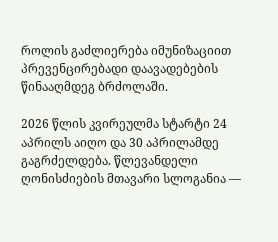როლის გაძლიერება იმუნიზაციით პრევენცირებადი დაავადებების წინააღმდეგ ბრძოლაში.

2026 წლის კვირეულმა სტარტი 24 აპრილს აიღო და 30 აპრილამდე გაგრძელდება. წლევანდელი ღონისძიების მთავარი სლოგანია —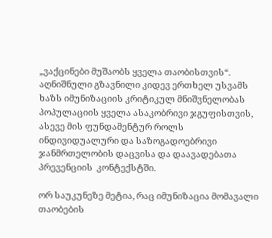„ვაქცინები მუშაობს ყველა თაობისთვის“. აღნიშნული გზავნილი კიდევ ერთხელ უსვამს ხაზს იმუნიზაციის კრიტიკულ მნიშვნელობას პოპულაციის ყველა ასაკობრივი ჯგუფისთვის, ასევე მის ფუნდამენტურ როლს ინდივიდუალური და საზოგადოებრივი ჯანმრთელობის დაცვისა და დაავადებათა პრევენციის  კონტექსტში.

ორ საუკუნეზე მეტია, რაც იმუნიზაცია მომავალი თაობების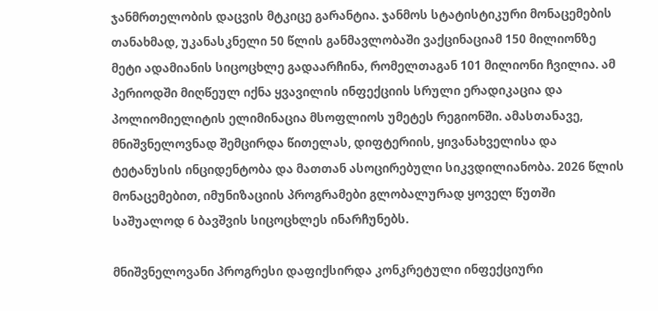ჯანმრთელობის დაცვის მტკიცე გარანტია. ჯანმოს სტატისტიკური მონაცემების თანახმად, უკანასკნელი 50 წლის განმავლობაში ვაქცინაციამ 150 მილიონზე მეტი ადამიანის სიცოცხლე გადაარჩინა, რომელთაგან 101 მილიონი ჩვილია. ამ პერიოდში მიღწეულ იქნა ყვავილის ინფექციის სრული ერადიკაცია და პოლიომიელიტის ელიმინაცია მსოფლიოს უმეტეს რეგიონში. ამასთანავე, მნიშვნელოვნად შემცირდა წითელას, დიფტერიის, ყივანახველისა და ტეტანუსის ინციდენტობა და მათთან ასოცირებული სიკვდილიანობა. 2026 წლის მონაცემებით, იმუნიზაციის პროგრამები გლობალურად ყოველ წუთში საშუალოდ 6 ბავშვის სიცოცხლეს ინარჩუნებს.

მნიშვნელოვანი პროგრესი დაფიქსირდა კონკრეტული ინფექციური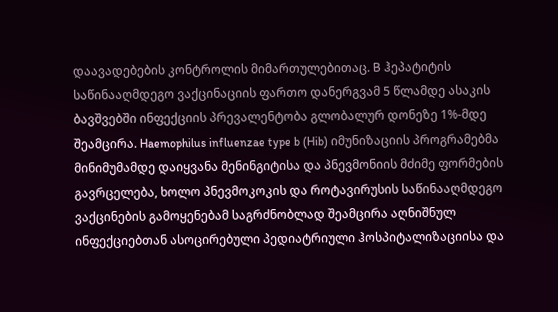დაავადებების კონტროლის მიმართულებითაც. B ჰეპატიტის საწინააღმდეგო ვაქცინაციის ფართო დანერგვამ 5 წლამდე ასაკის ბავშვებში ინფექციის პრევალენტობა გლობალურ დონეზე 1%-მდე შეამცირა. Haemophilus influenzae type b (Hib) იმუნიზაციის პროგრამებმა მინიმუმამდე დაიყვანა მენინგიტისა და პნევმონიის მძიმე ფორმების გავრცელება, ხოლო პნევმოკოკის და როტავირუსის საწინააღმდეგო ვაქცინების გამოყენებამ საგრძნობლად შეამცირა აღნიშნულ ინფექციებთან ასოცირებული პედიატრიული ჰოსპიტალიზაციისა და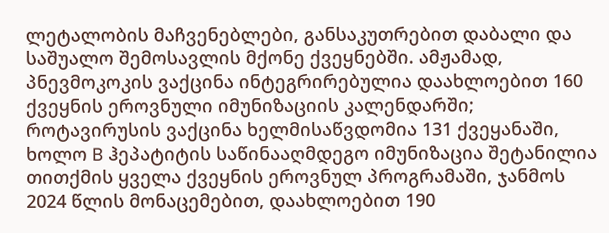ლეტალობის მაჩვენებლები, განსაკუთრებით დაბალი და საშუალო შემოსავლის მქონე ქვეყნებში. ამჟამად, პნევმოკოკის ვაქცინა ინტეგრირებულია დაახლოებით 160 ქვეყნის ეროვნული იმუნიზაციის კალენდარში; როტავირუსის ვაქცინა ხელმისაწვდომია 131 ქვეყანაში, ხოლო B ჰეპატიტის საწინააღმდეგო იმუნიზაცია შეტანილია თითქმის ყველა ქვეყნის ეროვნულ პროგრამაში, ჯანმოს 2024 წლის მონაცემებით, დაახლოებით 190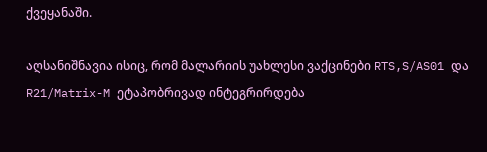ქვეყანაში.

აღსანიშნავია ისიც, რომ მალარიის უახლესი ვაქცინები RTS,S/AS01 და R21/Matrix-M ეტაპობრივად ინტეგრირდება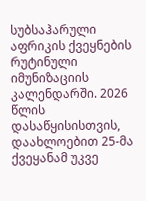სუბსაჰარული აფრიკის ქვეყნების რუტინული იმუნიზაციის კალენდარში. 2026 წლის დასაწყისისთვის, დაახლოებით 25-მა ქვეყანამ უკვე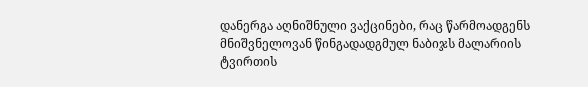დანერგა აღნიშნული ვაქცინები, რაც წარმოადგენს მნიშვნელოვან წინგადადგმულ ნაბიჯს მალარიის ტვირთის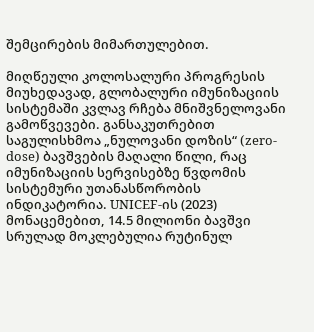შემცირების მიმართულებით.

მიღწეული კოლოსალური პროგრესის მიუხედავად, გლობალური იმუნიზაციის სისტემაში კვლავ რჩება მნიშვნელოვანი გამოწვევები. განსაკუთრებით საგულისხმოა „ნულოვანი დოზის“ (zero-dose) ბავშვების მაღალი წილი, რაც იმუნიზაციის სერვისებზე წვდომის სისტემური უთანასწორობის ინდიკატორია. UNICEF-ის (2023) მონაცემებით, 14.5 მილიონი ბავშვი სრულად მოკლებულია რუტინულ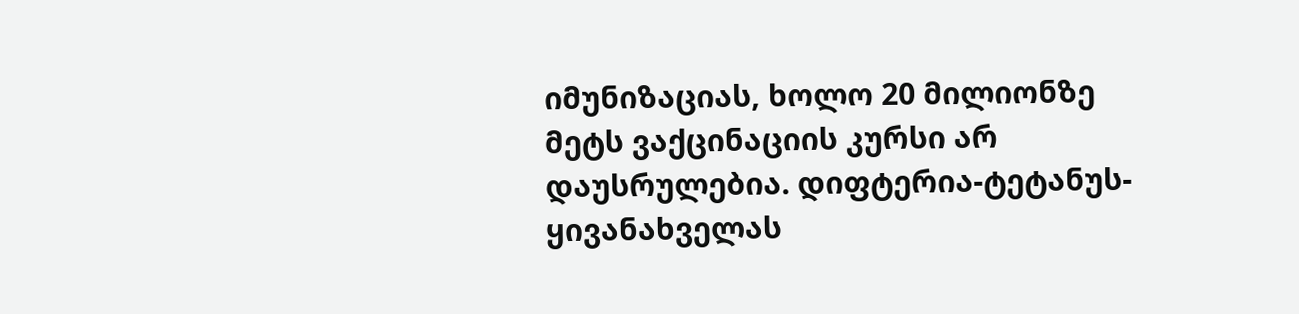იმუნიზაციას, ხოლო 20 მილიონზე მეტს ვაქცინაციის კურსი არ დაუსრულებია. დიფტერია-ტეტანუს-ყივანახველას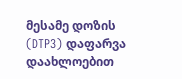მესამე დოზის (DTP3) დაფარვა დაახლოებით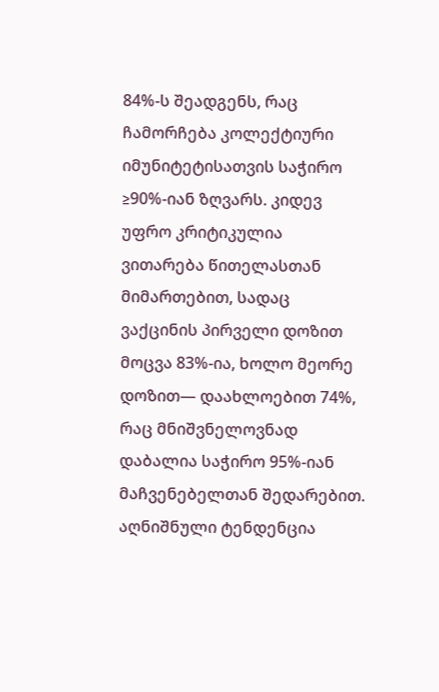84%-ს შეადგენს, რაც ჩამორჩება კოლექტიური იმუნიტეტისათვის საჭირო ≥90%-იან ზღვარს. კიდევ უფრო კრიტიკულია ვითარება წითელასთან მიმართებით, სადაც ვაქცინის პირველი დოზით მოცვა 83%-ია, ხოლო მეორე დოზით— დაახლოებით 74%, რაც მნიშვნელოვნად დაბალია საჭირო 95%-იან მაჩვენებელთან შედარებით. აღნიშნული ტენდენცია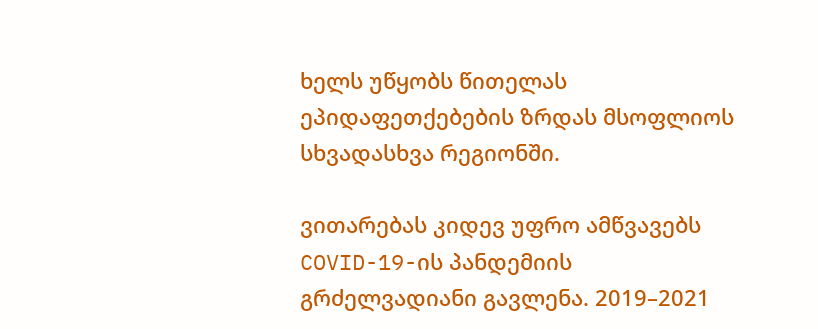ხელს უწყობს წითელას ეპიდაფეთქებების ზრდას მსოფლიოს სხვადასხვა რეგიონში.

ვითარებას კიდევ უფრო ამწვავებს COVID-19-ის პანდემიის გრძელვადიანი გავლენა. 2019–2021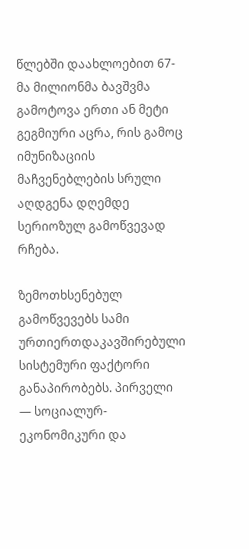წლებში დაახლოებით 67-მა მილიონმა ბავშვმა გამოტოვა ერთი ან მეტი გეგმიური აცრა, რის გამოც იმუნიზაციის მაჩვენებლების სრული აღდგენა დღემდე სერიოზულ გამოწვევად რჩება.

ზემოთხსენებულ გამოწვევებს სამი ურთიერთდაკავშირებული სისტემური ფაქტორი განაპირობებს. პირველი — სოციალურ-ეკონომიკური და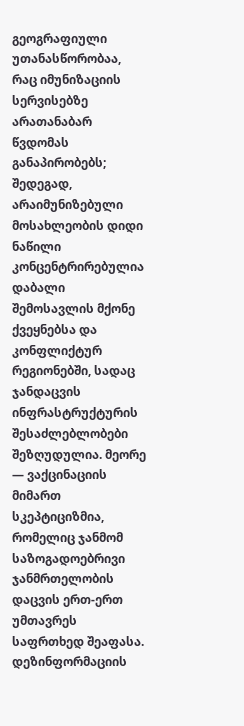გეოგრაფიული უთანასწორობაა, რაც იმუნიზაციის სერვისებზე არათანაბარ წვდომას განაპირობებს; შედეგად, არაიმუნიზებული მოსახლეობის დიდი ნაწილი კონცენტრირებულია დაბალი შემოსავლის მქონე ქვეყნებსა და კონფლიქტურ რეგიონებში, სადაც ჯანდაცვის ინფრასტრუქტურის შესაძლებლობები შეზღუდულია. მეორე — ვაქცინაციის მიმართ სკეპტიციზმია, რომელიც ჯანმომ საზოგადოებრივი ჯანმრთელობის დაცვის ერთ-ერთ უმთავრეს საფრთხედ შეაფასა. დეზინფორმაციის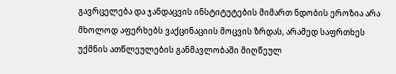გავრცელება და ჯანდაცვის ინსტიტუტების მიმართ ნდობის ეროზია არა მხოლოდ აფერხებს ვაქცინაციის მოცვის ზრდას, არამედ საფრთხეს უქმნის ათწლეულების განმავლობაში მიღწეულ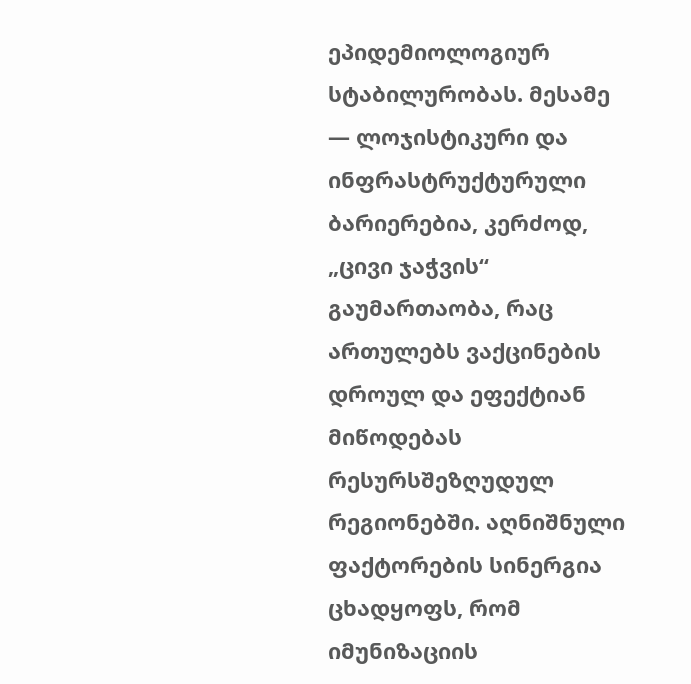ეპიდემიოლოგიურ სტაბილურობას. მესამე — ლოჯისტიკური და ინფრასტრუქტურული ბარიერებია, კერძოდ, „ცივი ჯაჭვის“ გაუმართაობა, რაც ართულებს ვაქცინების დროულ და ეფექტიან მიწოდებას რესურსშეზღუდულ რეგიონებში. აღნიშნული ფაქტორების სინერგია ცხადყოფს, რომ იმუნიზაციის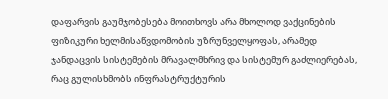დაფარვის გაუმჯობესება მოითხოვს არა მხოლოდ ვაქცინების ფიზიკური ხელმისაწვდომობის უზრუნველყოფას, არამედ ჯანდაცვის სისტემების მრავალმხრივ და სისტემურ გაძლიერებას, რაც გულისხმობს ინფრასტრუქტურის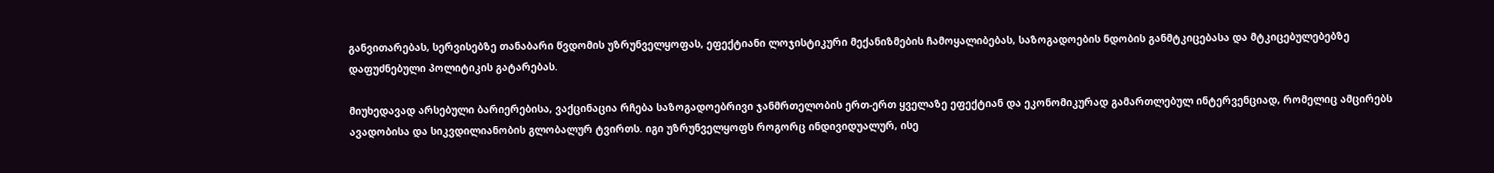განვითარებას, სერვისებზე თანაბარი წვდომის უზრუნველყოფას, ეფექტიანი ლოჯისტიკური მექანიზმების ჩამოყალიბებას, საზოგადოების ნდობის განმტკიცებასა და მტკიცებულებებზე დაფუძნებული პოლიტიკის გატარებას.

მიუხედავად არსებული ბარიერებისა, ვაქცინაცია რჩება საზოგადოებრივი ჯანმრთელობის ერთ-ერთ ყველაზე ეფექტიან და ეკონომიკურად გამართლებულ ინტერვენციად, რომელიც ამცირებს ავადობისა და სიკვდილიანობის გლობალურ ტვირთს. იგი უზრუნველყოფს როგორც ინდივიდუალურ, ისე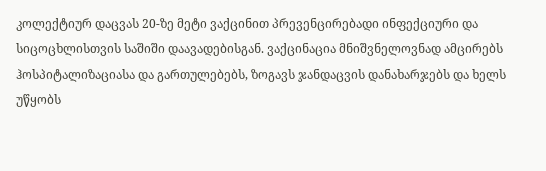კოლექტიურ დაცვას 20-ზე მეტი ვაქცინით პრევენცირებადი ინფექციური და სიცოცხლისთვის საშიში დაავადებისგან. ვაქცინაცია მნიშვნელოვნად ამცირებს ჰოსპიტალიზაციასა და გართულებებს, ზოგავს ჯანდაცვის დანახარჯებს და ხელს უწყობს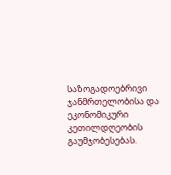საზოგადოებრივი ჯანმრთელობისა და ეკონომიკური კეთილდღეობის გაუმჯობესებას.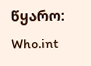წყარო: Who.int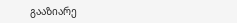გააზიარე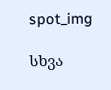spot_img

სხვა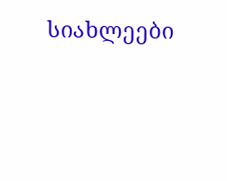სიახლეები